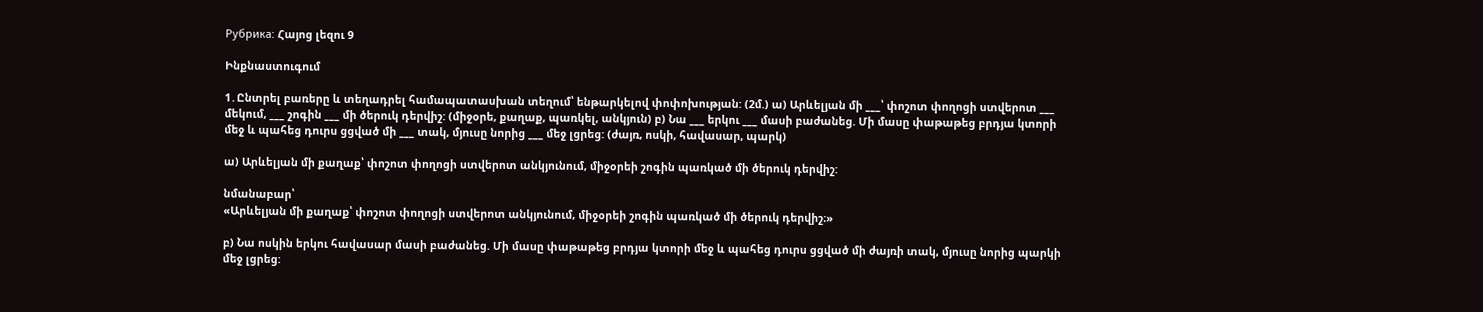Рубрика: Հայոց լեզու 9

Ինքնաստուգում

1․Ընտրել բառերը և տեղադրել համապատասխան տեղում՝ ենթարկելով փոփոխության: (2մ.) ա) Արևելյան մի ___՝ փոշոտ փողոցի ստվերոտ ___ մեկում, ___ շոգին ___ մի ծերուկ դերվիշ: (միջօրե, քաղաք, պառկել, անկյուն) բ) Նա ___ երկու ___ մասի բաժանեց. Մի մասը փաթաթեց բրդյա կտորի մեջ և պահեց դուրս ցցված մի ___ տակ, մյուսը նորից ___ մեջ լցրեց: (ժայռ, ոսկի, հավասար, պարկ)

ա) Արևելյան մի քաղաք՝ փոշոտ փողոցի ստվերոտ անկյունում, միջօրեի շոգին պառկած մի ծերուկ դերվիշ:

նմանաբար՝
«Արևելյան մի քաղաք՝ փոշոտ փողոցի ստվերոտ անկյունում, միջօրեի շոգին պառկած մի ծերուկ դերվիշ։»

բ) Նա ոսկին երկու հավասար մասի բաժանեց. Մի մասը փաթաթեց բրդյա կտորի մեջ և պահեց դուրս ցցված մի ժայռի տակ, մյուսը նորից պարկի մեջ լցրեց: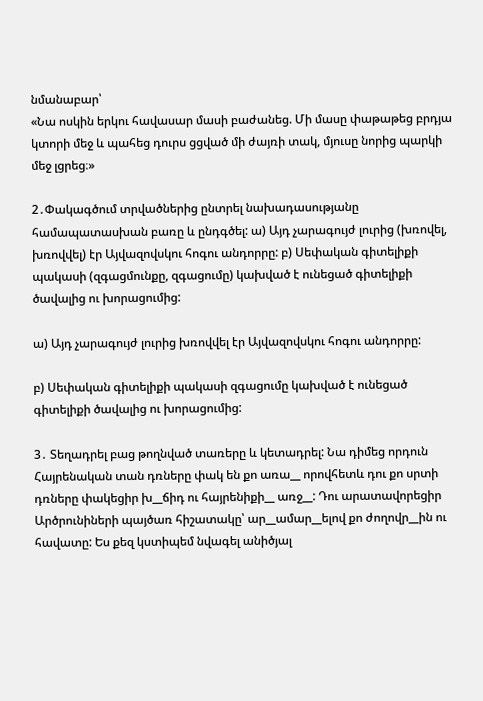նմանաբար՝
«Նա ոսկին երկու հավասար մասի բաժանեց. Մի մասը փաթաթեց բրդյա կտորի մեջ և պահեց դուրս ցցված մի ժայռի տակ, մյուսը նորից պարկի մեջ լցրեց։»

2․Փակագծում տրվածներից ընտրել նախադասությանը համապատասխան բառը և ընդգծել: ա) Այդ չարագույժ լուրից (խռովել, խռովվել) էր Այվազովսկու հոգու անդորրը: բ) Սեփական գիտելիքի պակասի (զգացմունքը, զգացումը) կախված է ունեցած գիտելիքի ծավալից ու խորացումից:

ա) Այդ չարագույժ լուրից խռովվել էր Այվազովսկու հոգու անդորրը:

բ) Սեփական գիտելիքի պակասի զգացումը կախված է ունեցած գիտելիքի ծավալից ու խորացումից:

3․ Տեղադրել բաց թողնված տառերը և կետադրել: Նա դիմեց որդուն Հայրենական տան դռները փակ են քո առա__ որովհետև դու քո սրտի դռները փակեցիր խ__ճիդ ու հայրենիքի__ առջ__: Դու արատավորեցիր Արծրունիների պայծառ հիշատակը՝ ար__ամար__ելով քո ժողովր__ին ու հավատը: Ես քեզ կստիպեմ նվագել անիծյալ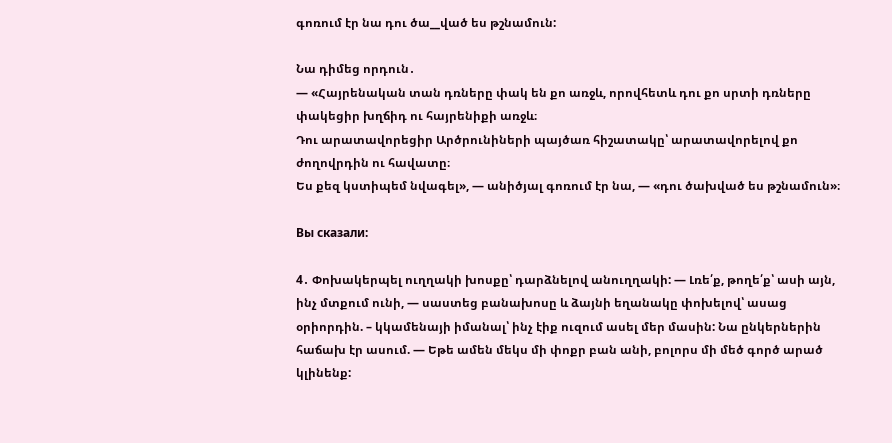գոռում էր նա դու ծա__ված ես թշնամուն:

Նա դիմեց որդուն․
— «Հայրենական տան դռները փակ են քո առջև, որովհետև դու քո սրտի դռները փակեցիր խղճիդ ու հայրենիքի առջև։
Դու արատավորեցիր Արծրունիների պայծառ հիշատակը՝ արատավորելով քո ժողովրդին ու հավատը։
Ես քեզ կստիպեմ նվագել», — անիծյալ գոռում էր նա, — «դու ծախված ես թշնամուն»։

Вы сказали:

4․ Փոխակերպել ուղղակի խոսքը՝ դարձնելով անուղղակի: — Լռե՛ք, թողե՛ք՝ ասի այն, ինչ մտքում ունի, — սաստեց բանախոսը և ձայնի եղանակը փոխելով՝ ասաց օրիորդին. – կկամենայի իմանալ՝ ինչ էիք ուզում ասել մեր մասին: Նա ընկերներին հաճախ էր ասում. — Եթե ամեն մեկս մի փոքր բան անի, բոլորս մի մեծ գործ արած կլինենք: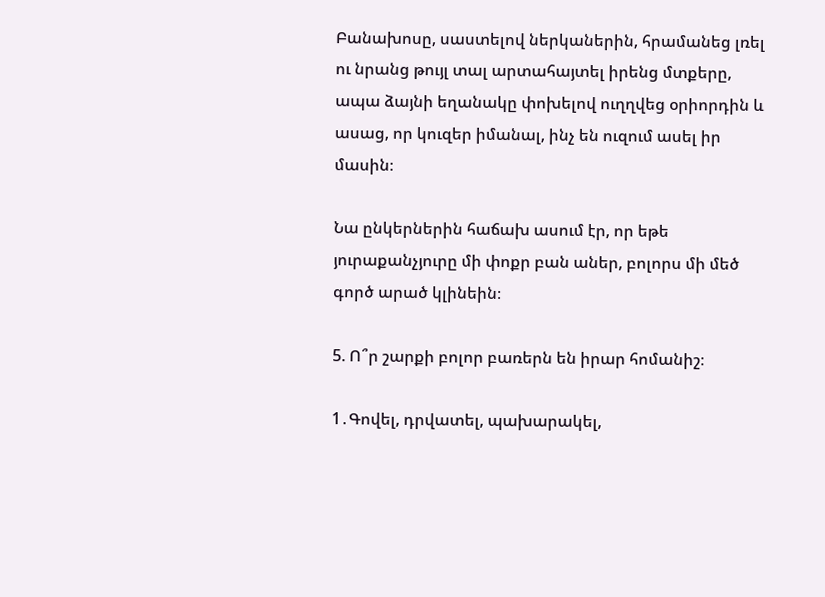Բանախոսը, սաստելով ներկաներին, հրամանեց լռել ու նրանց թույլ տալ արտահայտել իրենց մտքերը, ապա ձայնի եղանակը փոխելով ուղղվեց օրիորդին և ասաց, որ կուզեր իմանալ, ինչ են ուզում ասել իր մասին։

Նա ընկերներին հաճախ ասում էր, որ եթե յուրաքանչյուրը մի փոքր բան աներ, բոլորս մի մեծ գործ արած կլինեին։

5. Ո՞ր շարքի բոլոր բառերն են իրար հոմանիշ։

1․Գովել, դրվատել, պախարակել,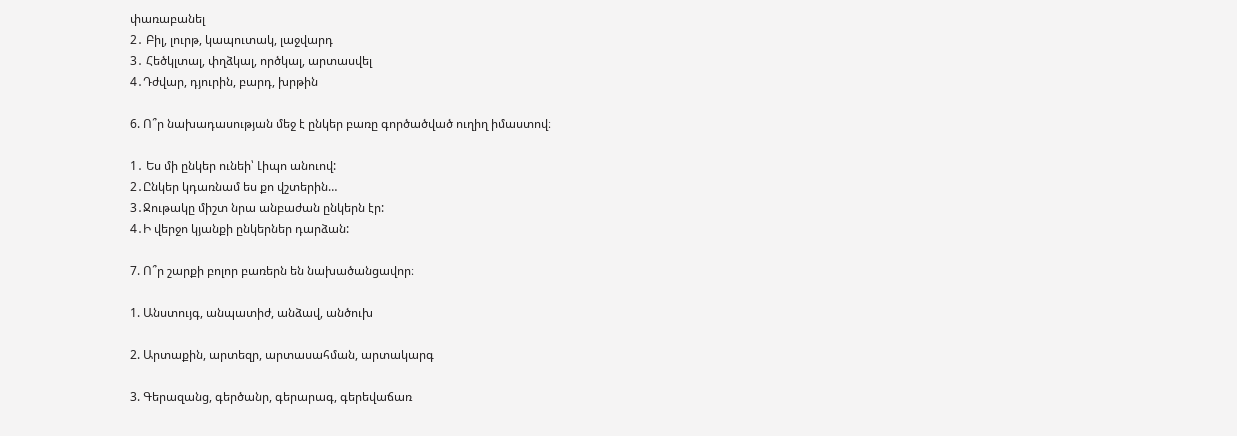փառաբանել
2․ Բիլ, լուրթ, կապուտակ, լաջվարդ
3․ Հեծկլտալ, փղձկալ, ործկալ, արտասվել
4․Դժվար, դյուրին, բարդ, խրթին

6. Ո՞ր նախադասության մեջ է ընկեր բառը գործածված ուղիղ իմաստով։

1․ Ես մի ընկեր ունեի՝ Լիպո անուով:
2․Ընկեր կդառնամ ես քո վշտերին…
3․Ջութակը միշտ նրա անբաժան ընկերն էր:
4․Ի վերջո կյանքի ընկերներ դարձան:

7. Ո՞ր շարքի բոլոր բառերն են նախածանցավոր։

1. Անստույգ, անպատիժ, անձավ, անծուխ

2. Արտաքին, արտեզր, արտասահման, արտակարգ

3. Գերազանց, գերծանր, գերարագ, գերեվաճառ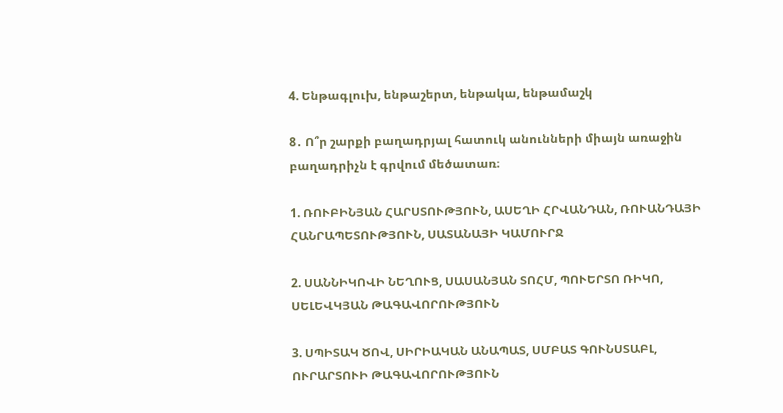4. Ենթագլուխ, ենթաշերտ, ենթակա, ենթամաշկ

8․ Ո՞ր շարքի բաղադրյալ հատուկ անունների միայն առաջին բաղադրիչն է գրվում մեծատառ։

1. ՌՈՒԲԻՆՅԱՆ ՀԱՐՍՏՈՒԹՅՈՒՆ, ԱՍԵՂԻ ՀՐՎԱՆԴԱՆ, ՌՈՒԱՆԴԱՅԻ ՀԱՆՐԱՊԵՏՈՒԹՅՈՒՆ, ՍԱՏԱՆԱՅԻ ԿԱՄՈՒՐՋ

2. ՍԱՆՆԻԿՈՎԻ ՆԵՂՈՒՑ, ՍԱՍԱՆՅԱՆ ՏՈՀՄ, ՊՈՒԵՐՏՈ ՌԻԿՈ, ՍԵԼԵՎԿՅԱՆ ԹԱԳԱՎՈՐՈՒԹՅՈՒՆ

3. ՍՊԻՏԱԿ ԾՈՎ, ՍԻՐԻԱԿԱՆ ԱՆԱՊԱՏ, ՍՄԲԱՏ ԳՈՒՆՍՏԱԲԼ, ՈՒՐԱՐՏՈՒԻ ԹԱԳԱՎՈՐՈՒԹՅՈՒՆ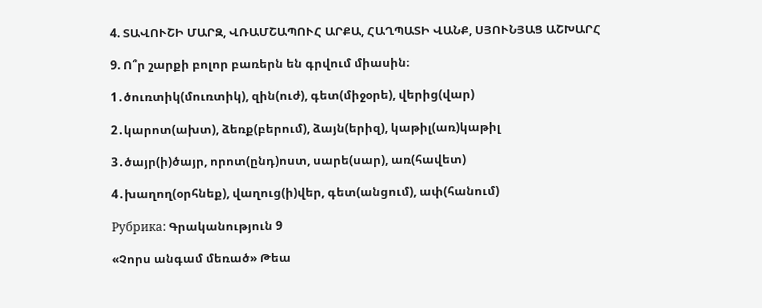4. ՏԱՎՈՒՇԻ ՄԱՐԶ, ՎՌԱՄՇԱՊՈՒՀ ԱՐՔԱ, ՀԱՂՊԱՏԻ ՎԱՆՔ, ՍՅՈՒՆՅԱՑ ԱՇԽԱՐՀ

9. Ո՞ր շարքի բոլոր բառերն են գրվում միասին։

1․ծուռտիկ(մուռտիկ), զին(ուժ), գետ(միջօրե), վերից(վար)

2․կարոտ(ախտ), ձեռք(բերում), ձայն(երիզ), կաթիլ(առ)կաթիլ

3․ծայր(ի)ծայր, որոտ(ընդ)ոստ, սարե(սար), առ(հավետ)

4․խաղող(օրհնեք), վաղուց(ի)վեր, գետ(անցում), ափ(հանում)

Рубрика: Գրականություն 9

«Չորս անգամ մեռած» Թեա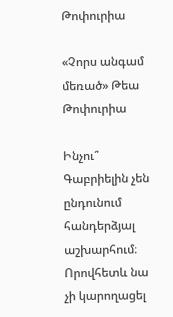Թոփուրիա

«Չորս անգամ մեռած» Թեա Թոփուրիա

Ինչու՞ Գաբրիելին չեն ընդունում հանդերձյալ աշխարհում։
Որովհետև նա չի կարողացել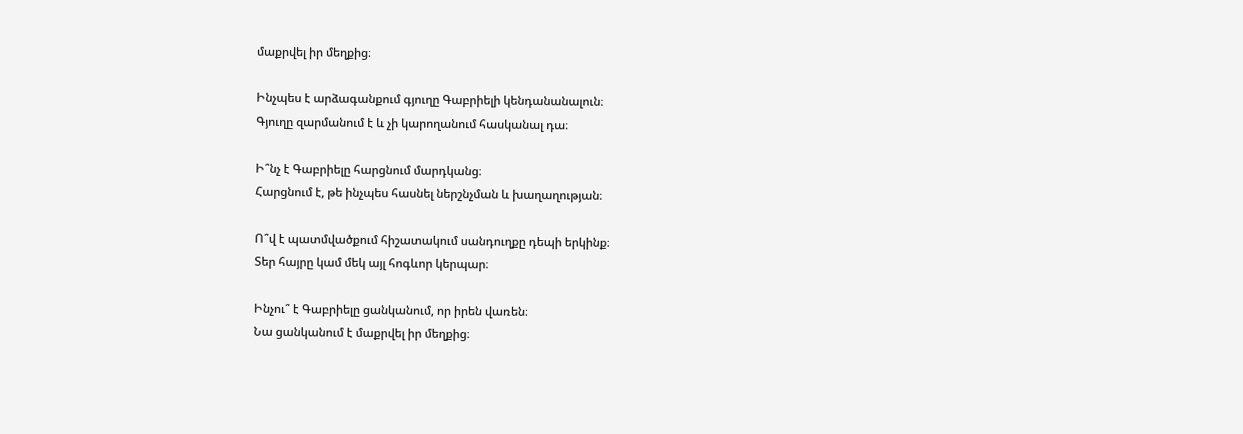մաքրվել իր մեղքից։

Ինչպես է արձագանքում գյուղը Գաբրիելի կենդանանալուն։
Գյուղը զարմանում է և չի կարողանում հասկանալ դա։

Ի՞նչ է Գաբրիելը հարցնում մարդկանց։
Հարցնում է, թե ինչպես հասնել ներշնչման և խաղաղության։

Ո՞վ է պատմվածքում հիշատակում սանդուղքը դեպի երկինք։
Տեր հայրը կամ մեկ այլ հոգևոր կերպար։

Ինչու՞ է Գաբրիելը ցանկանում, որ իրեն վառեն։
Նա ցանկանում է մաքրվել իր մեղքից։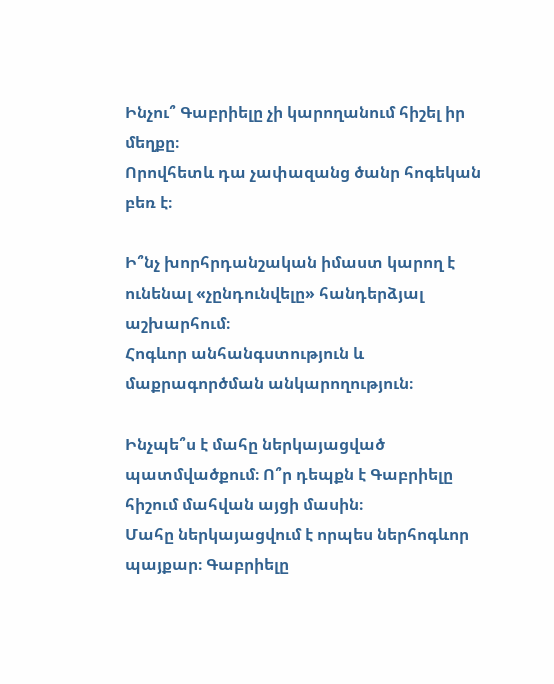Ինչու՞ Գաբրիելը չի կարողանում հիշել իր մեղքը։
Որովհետև դա չափազանց ծանր հոգեկան բեռ է։

Ի՞նչ խորհրդանշական իմաստ կարող է ունենալ «չընդունվելը» հանդերձյալ աշխարհում։
Հոգևոր անհանգստություն և մաքրագործման անկարողություն։

Ինչպե՞ս է մահը ներկայացված պատմվածքում։ Ո՞ր դեպքն է Գաբրիելը հիշում մահվան այցի մասին։
Մահը ներկայացվում է որպես ներհոգևոր պայքար։ Գաբրիելը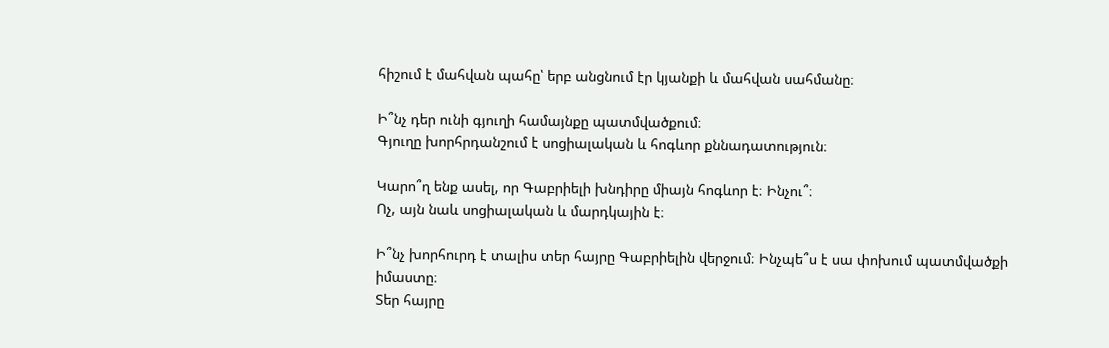հիշում է մահվան պահը՝ երբ անցնում էր կյանքի և մահվան սահմանը։

Ի՞նչ դեր ունի գյուղի համայնքը պատմվածքում։
Գյուղը խորհրդանշում է սոցիալական և հոգևոր քննադատություն։

Կարո՞ղ ենք ասել, որ Գաբրիելի խնդիրը միայն հոգևոր է։ Ինչու՞։
Ոչ, այն նաև սոցիալական և մարդկային է։

Ի՞նչ խորհուրդ է տալիս տեր հայրը Գաբրիելին վերջում։ Ինչպե՞ս է սա փոխում պատմվածքի իմաստը։
Տեր հայրը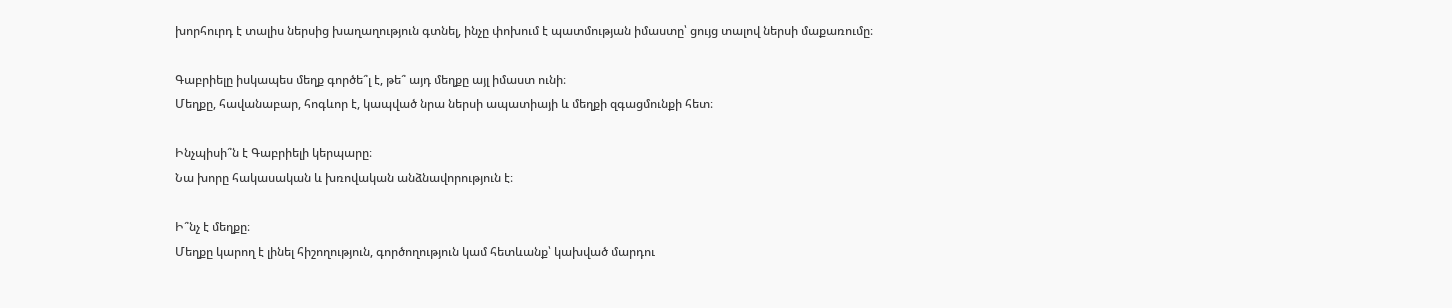խորհուրդ է տալիս ներսից խաղաղություն գտնել, ինչը փոխում է պատմության իմաստը՝ ցույց տալով ներսի մաքառումը։

Գաբրիելը իսկապես մեղք գործե՞լ է, թե՞ այդ մեղքը այլ իմաստ ունի։
Մեղքը, հավանաբար, հոգևոր է, կապված նրա ներսի ապատիայի և մեղքի զգացմունքի հետ։

Ինչպիսի՞ն է Գաբրիելի կերպարը։
Նա խորը հակասական և խռովական անձնավորություն է։

Ի՞նչ է մեղքը։
Մեղքը կարող է լինել հիշողություն, գործողություն կամ հետևանք՝ կախված մարդու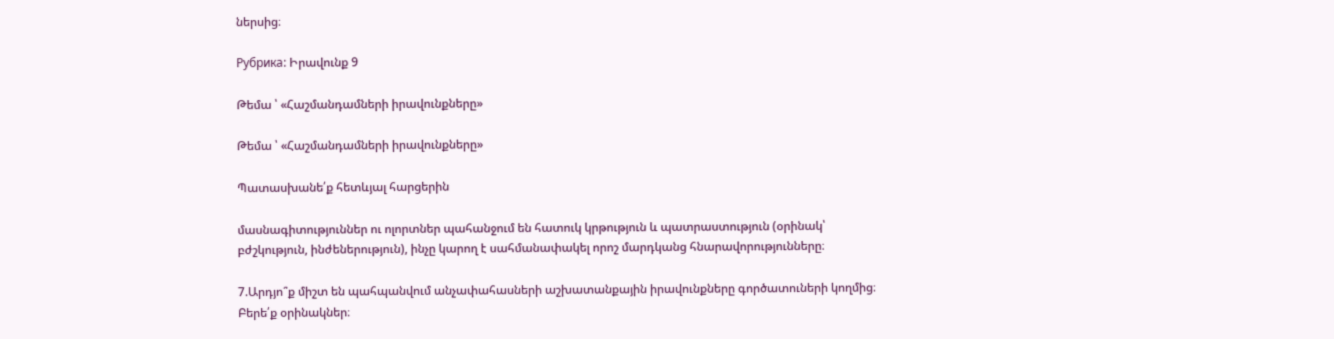ներսից։

Рубрика: Իրավունք 9

Թեմա ՝ «Հաշմանդամների իրավունքները»

Թեմա ՝ «Հաշմանդամների իրավունքները»

Պատասխանե՛ք հետևյալ հարցերին

մասնագիտություններ ու ոլորտներ պահանջում են հատուկ կրթություն և պատրաստություն (օրինակ՝ բժշկություն, ինժեներություն), ինչը կարող է սահմանափակել որոշ մարդկանց հնարավորությունները։

7.Արդյո՞ք միշտ են պահպանվում անչափահասների աշխատանքային իրավունքները գործատուների կողմից։ Բերե՛ք օրինակներ։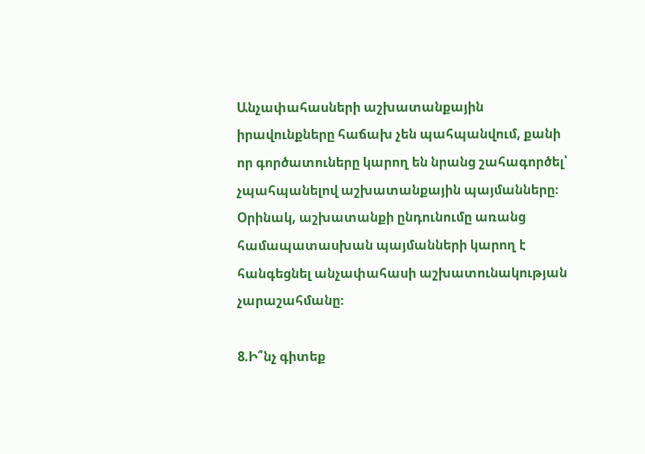Անչափահասների աշխատանքային իրավունքները հաճախ չեն պահպանվում, քանի որ գործատուները կարող են նրանց շահագործել՝ չպահպանելով աշխատանքային պայմանները։ Օրինակ, աշխատանքի ընդունումը առանց համապատասխան պայմանների կարող է հանգեցնել անչափահասի աշխատունակության չարաշահմանը։

8.Ի՞նչ գիտեք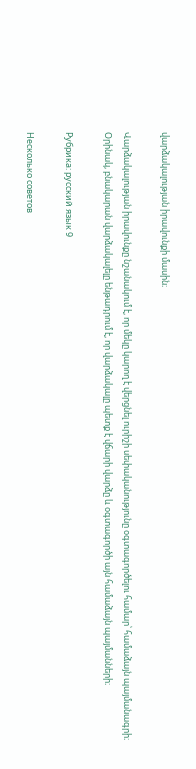վարձակալության իրավունքի մասին։

Վարձակալության իրավունքը նշանակում է, որ մեկը կարող է վերցնել ուրիշի սեփականությունը օգտագործելու համար՝ համաձայն պայմանագրի։ Օրինակ, բնակարան վարձակալելը ենթադրում է, որ վարձակալը պետք է վճարի վարձը և օգտագործի այն համաձայն պայմանների։

Рубрика: русский язык 9

Несколько советов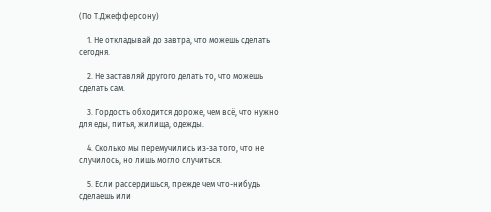(По Т.Джефферсону)

    1. Не откладывай до завтра, что можешь сделать сегодня.

    2. Не заставляй другого делать то, что можешь сделать сам.

    3. Гордость обходится дороже, чем всё, что нужно для еды, питья, жилища, одежды.

    4. Сколько мы перемучились из-за того, что не случилось, но лишь могло случиться.

    5. Если рассердишься, прежде чем что-нибудь сделаешь или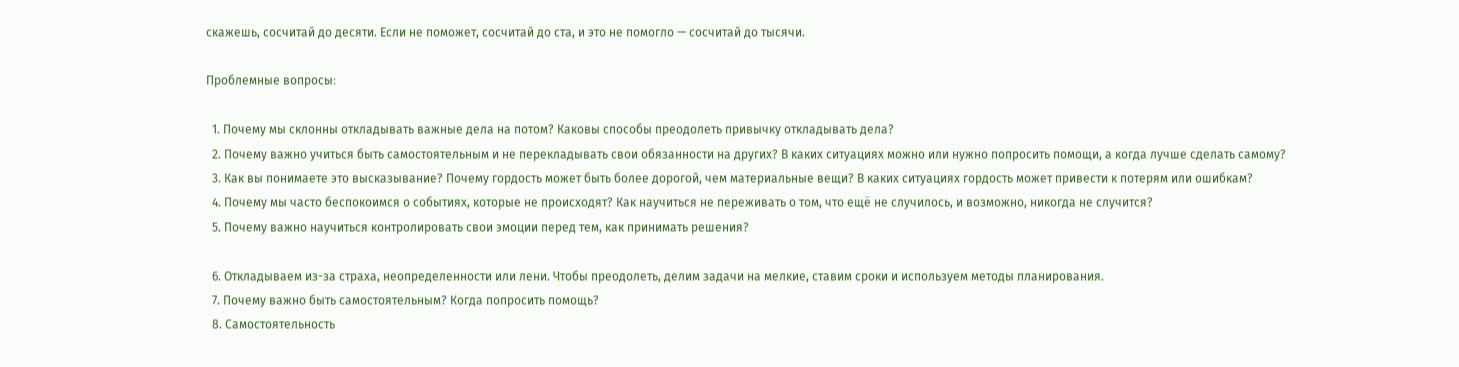скажешь, сосчитай до десяти. Если не поможет, сосчитай до ста, и это не помогло — сосчитай до тысячи.

Проблемные вопросы։

  1. Почему мы склонны откладывать важные дела на потом? Каковы способы преодолеть привычку откладывать дела?
  2. Почему важно учиться быть самостоятельным и не перекладывать свои обязанности на других? В каких ситуациях можно или нужно попросить помощи, а когда лучше сделать самому?
  3. Как вы понимаете это высказывание? Почему гордость может быть более дорогой, чем материальные вещи? В каких ситуациях гордость может привести к потерям или ошибкам?
  4. Почему мы часто беспокоимся о событиях, которые не происходят? Как научиться не переживать о том, что ещё не случилось, и возможно, никогда не случится?
  5. Почему важно научиться контролировать свои эмоции перед тем, как принимать решения?

  6. Откладываем из-за страха, неопределенности или лени. Чтобы преодолеть, делим задачи на мелкие, ставим сроки и используем методы планирования.
  7. Почему важно быть самостоятельным? Когда попросить помощь?
  8. Самостоятельность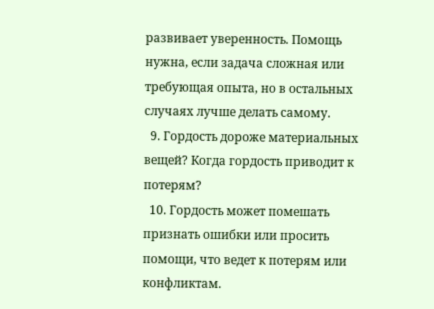развивает уверенность. Помощь нужна, если задача сложная или требующая опыта, но в остальных случаях лучше делать самому.
  9. Гордость дороже материальных вещей? Когда гордость приводит к потерям?
  10. Гордость может помешать признать ошибки или просить помощи, что ведет к потерям или конфликтам.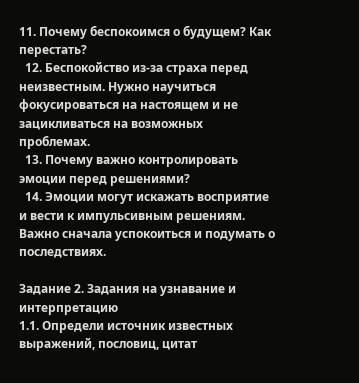11. Почему беспокоимся о будущем? Как перестать?
  12. Беспокойство из-за страха перед неизвестным. Нужно научиться фокусироваться на настоящем и не зацикливаться на возможных проблемах.
  13. Почему важно контролировать эмоции перед решениями?
  14. Эмоции могут искажать восприятие и вести к импульсивным решениям. Важно сначала успокоиться и подумать о последствиях.

Задание 2. Задания на узнавание и интерпретацию
1.1. Определи источник известных выражений, пословиц, цитат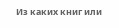Из каких книг или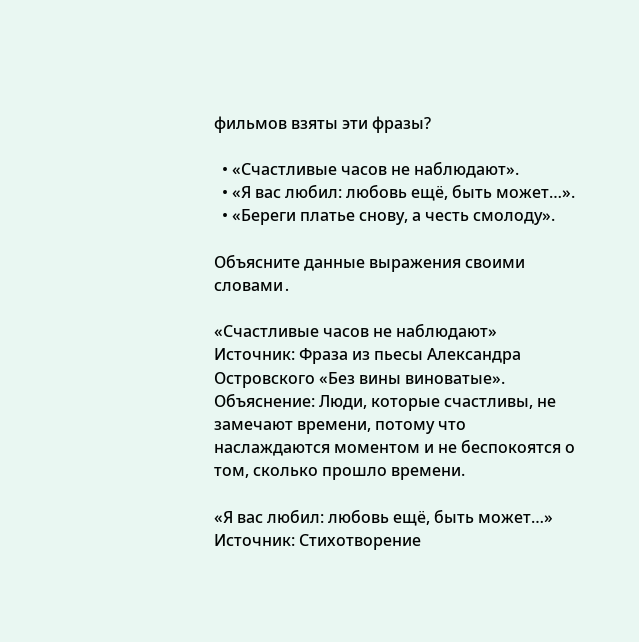фильмов взяты эти фразы?

  • «Счастливые часов не наблюдают».
  • «Я вас любил: любовь ещё, быть может…».
  • «Береги платье снову, а честь смолоду».

Объясните данные выражения своими словами․

«Счастливые часов не наблюдают»
Источник: Фраза из пьесы Александра Островского «Без вины виноватые».
Объяснение: Люди, которые счастливы, не замечают времени, потому что наслаждаются моментом и не беспокоятся о том, сколько прошло времени.

«Я вас любил: любовь ещё, быть может…»
Источник: Стихотворение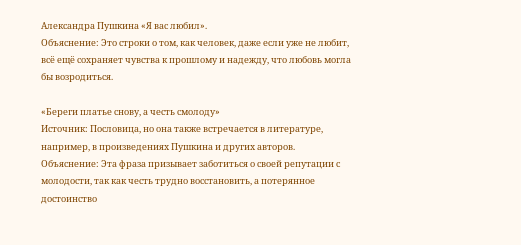Александра Пушкина «Я вас любил».
Объяснение: Это строки о том, как человек, даже если уже не любит, всё ещё сохраняет чувства к прошлому и надежду, что любовь могла бы возродиться.

«Береги платье снову, а честь смолоду»
Источник: Пословица, но она также встречается в литературе, например, в произведениях Пушкина и других авторов.
Объяснение: Эта фраза призывает заботиться о своей репутации с молодости, так как честь трудно восстановить, а потерянное достоинство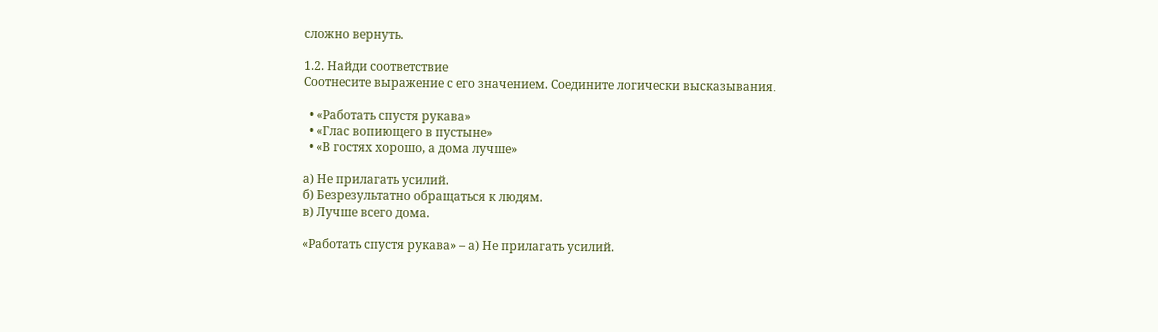сложно вернуть.

1.2. Найди соответствие
Соотнесите выражение с его значением. Соедините логически высказывания․

  • «Работать спустя рукава»
  • «Глас вопиющего в пустыне»
  • «В гостях хорошо, а дома лучше»

а) Не прилагать усилий.
б) Безрезультатно обращаться к людям.
в) Лучше всего дома.

«Работать спустя рукава» – а) Не прилагать усилий.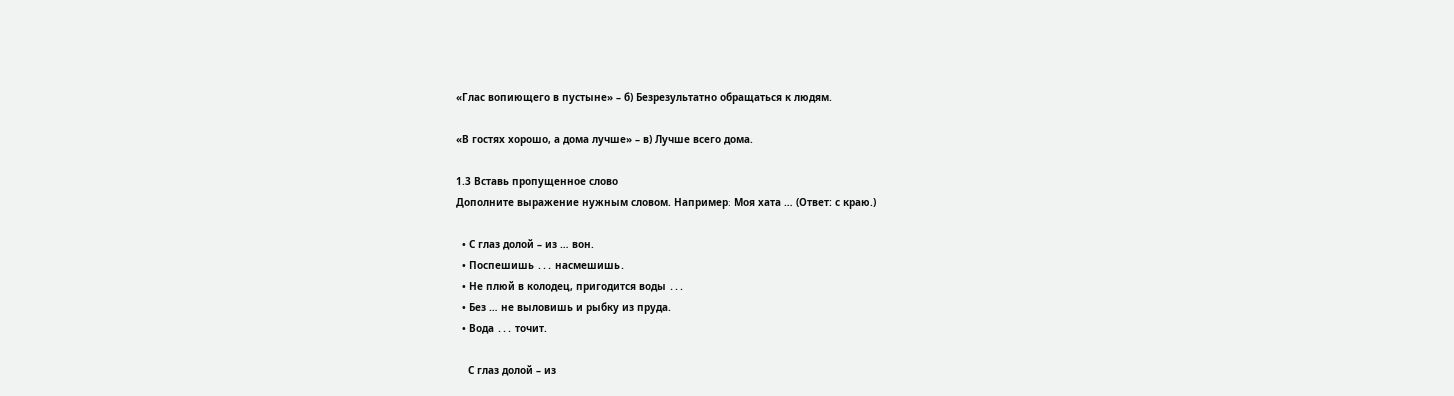«Глас вопиющего в пустыне» – б) Безрезультатно обращаться к людям.

«В гостях хорошо, а дома лучше» – в) Лучше всего дома.

1.3 Вставь пропущенное слово
Дополните выражение нужным словом. Например։ Моя хата … (Ответ: с краю.)

  • С глаз долой – из … вон.
  • Поспешишь ․․․ насмешишь․
  • Не плюй в колодец, пригодится воды ․․․
  • Без … не выловишь и рыбку из пруда.
  • Вода ․․․ точит.

    С глаз долой – из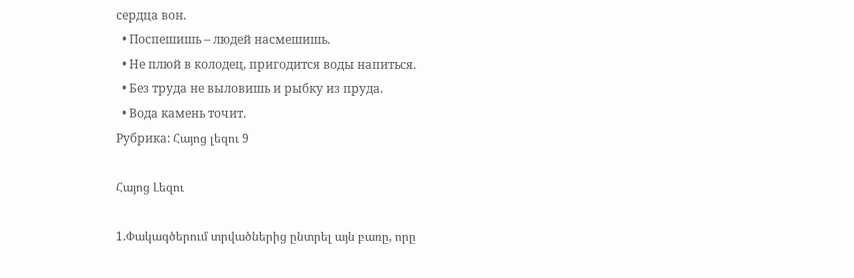сердца вон.
  • Поспешишь – людей насмешишь.
  • Не плюй в колодец, пригодится воды напиться.
  • Без труда не выловишь и рыбку из пруда.
  • Вода камень точит.
Рубрика: Հայոց լեզու 9

Հայոց Լեզու

1.Փակագծերում տրվածներից ընտրել այն բառը, որը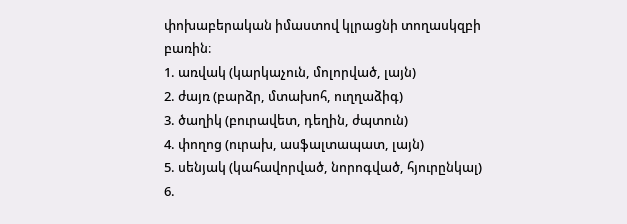փոխաբերական իմաստով կլրացնի տողասկզբի բառին։
1. առվակ (կարկաչուն, մոլորված, լայն)
2. ժայռ (բարձր, մտախոհ, ուղղաձիգ)
3. ծաղիկ (բուրավետ, դեղին, ժպտուն)
4. փողոց (ուրախ, ասֆալտապատ, լայն)
5. սենյակ (կահավորված, նորոգված, հյուրընկալ)
6.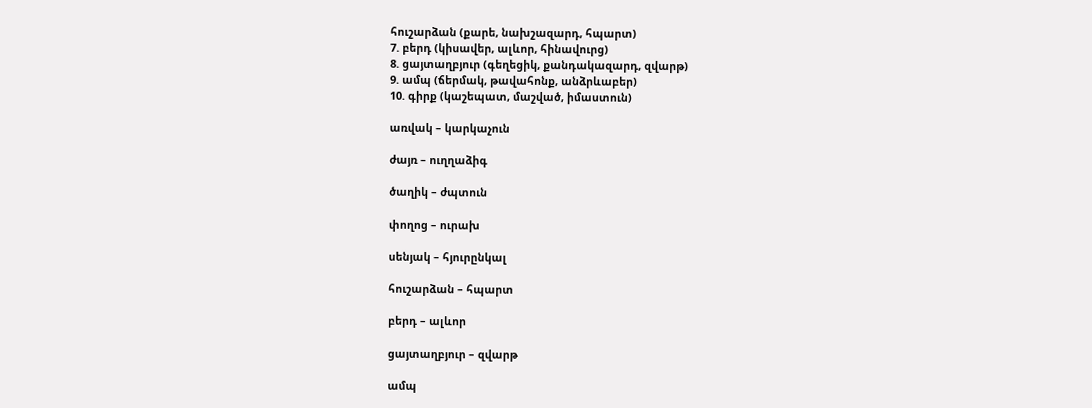հուշարձան (քարե, նախշազարդ, հպարտ)
7. բերդ (կիսավեր, ալևոր, հինավուրց)
8. ցայտաղբյուր (գեղեցիկ, քանդակազարդ, զվարթ)
9. ամպ (ճերմակ, թավահոնք, անձրևաբեր)
10. գիրք (կաշեպատ, մաշված, իմաստուն)

առվակ – կարկաչուն

ժայռ – ուղղաձիգ

ծաղիկ – ժպտուն

փողոց – ուրախ

սենյակ – հյուրընկալ

հուշարձան – հպարտ

բերդ – ալևոր

ցայտաղբյուր – զվարթ

ամպ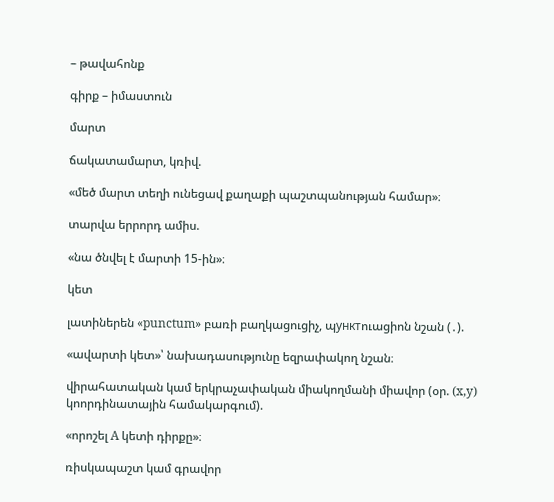– թավահոնք

գիրք – իմաստուն

մարտ

ճակատամարտ, կռիվ.

«մեծ մարտ տեղի ունեցավ քաղաքի պաշտպանության համար»։

տարվա երրորդ ամիս.

«նա ծնվել է մարտի 15‑ին»։

կետ

լատիներեն «punctum» բառի բաղկացուցիչ, պунктուացիոն նշան (․).

«ավարտի կետ»՝ նախադասությունը եզրափակող նշան։

վիրահատական կամ երկրաչափական միակողմանի միավոր (օր. (x,y) կոորդինատային համակարգում).

«որոշել A կետի դիրքը»։

ռիսկապաշտ կամ գրավոր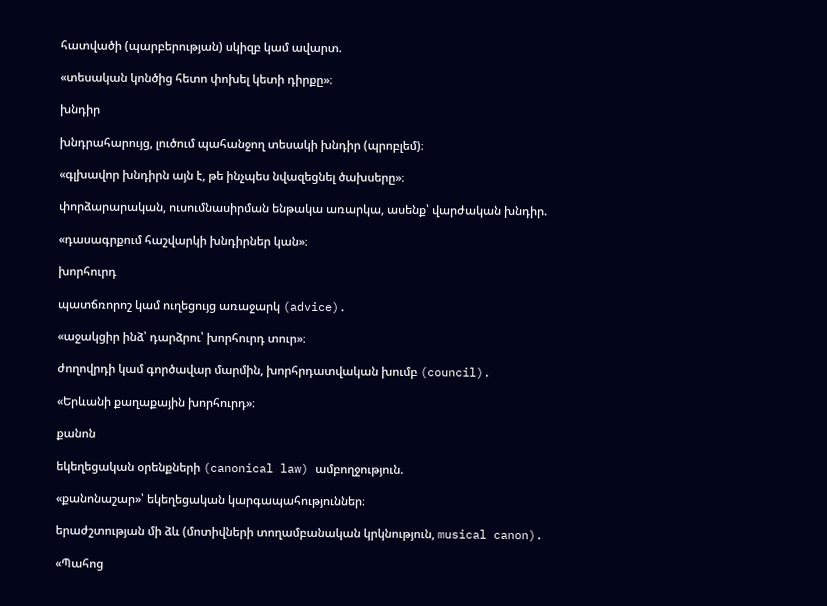հատվածի (պարբերության) սկիզբ կամ ավարտ.

«տեսական կոնծից հետո փոխել կետի դիրքը»։

խնդիր

խնդրահարույց, լուծում պահանջող տեսակի խնդիր (պրոբլեմ)։

«գլխավոր խնդիրն այն է, թե ինչպես նվազեցնել ծախսերը»։

փորձարարական, ուսումնասիրման ենթակա առարկա, ասենք՝ վարժական խնդիր.

«դասագրքում հաշվարկի խնդիրներ կան»։

խորհուրդ

պատճռորոշ կամ ուղեցույց առաջարկ (advice).

«աջակցիր ինձ՝ դարձրու՝ խորհուրդ տուր»։

ժողովրդի կամ գործավար մարմին, խորհրդատվական խումբ (council).

«Երևանի քաղաքային խորհուրդ»։

քանոն

եկեղեցական օրենքների (canonical law) ամբողջություն.

«քանոնաշար»՝ եկեղեցական կարգապահություններ։

երաժշտության մի ձև (մոտիվների տողամբանական կրկնություն, musical canon).

«Պահոց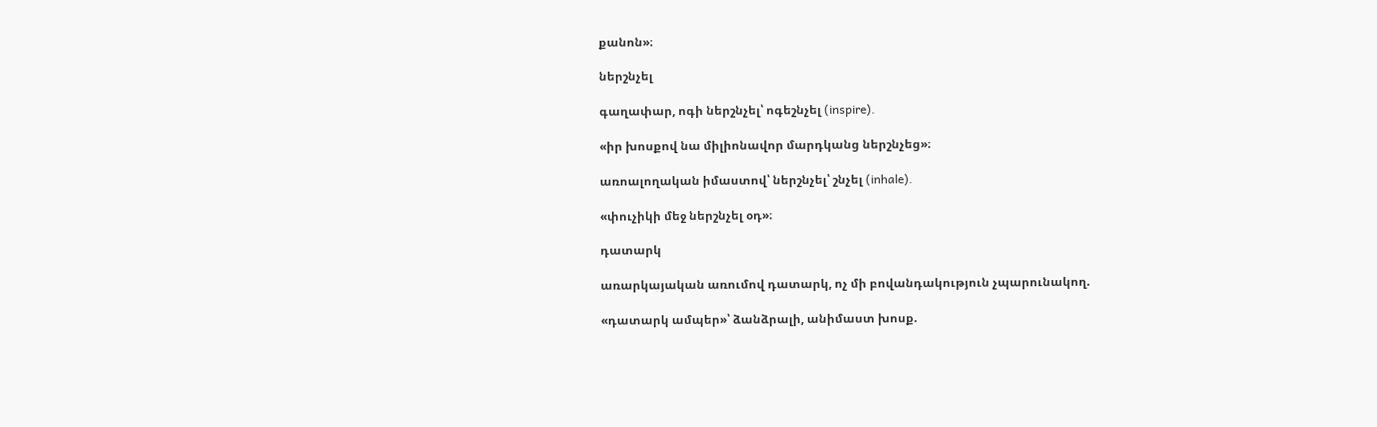քանոն»։

ներշնչել

գաղափար, ոգի ներշնչել՝ ոգեշնչել (inspire).

«իր խոսքով նա միլիոնավոր մարդկանց ներշնչեց»։

առոալողական իմաստով՝ ներշնչել՝ շնչել (inhale).

«փուչիկի մեջ ներշնչել օդ»։

դատարկ

առարկայական առումով դատարկ, ոչ մի բովանդակություն չպարունակող.

«դատարկ ամպեր»՝ ձանձրալի, անիմաստ խոսք.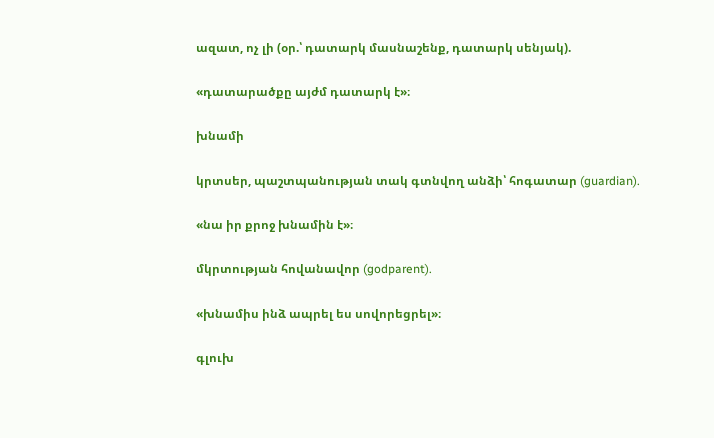ազատ, ոչ լի (օր.՝ դատարկ մասնաշենք, դատարկ սենյակ).

«դատարածքը այժմ դատարկ է»։

խնամի

կրտսեր, պաշտպանության տակ գտնվող անձի՝ հոգատար (guardian).

«նա իր քրոջ խնամին է»։

մկրտության հովանավոր (godparent).

«խնամիս ինձ ապրել ես սովորեցրել»։

գլուխ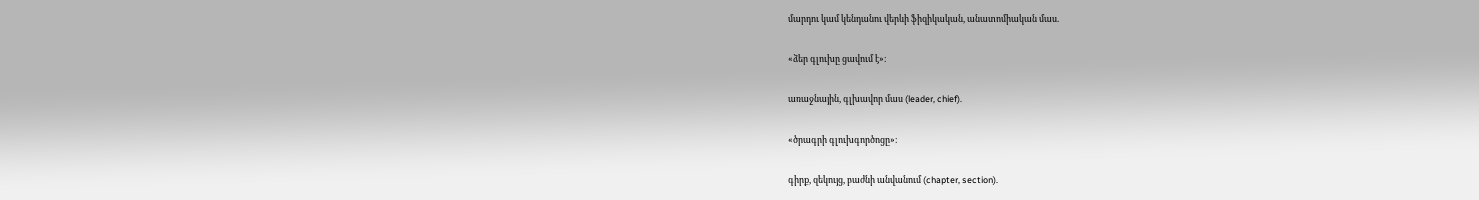մարդու կամ կենդանու վերևի ֆիզիկական, անատոմիական մաս.

«ձեր գլուխը ցավում է»։

առաջնային, գլխավոր մաս (leader, chief).

«ծրագրի գլուխգործոցը»։

գիրք, զեկույց, բաժնի անվանում (chapter, section).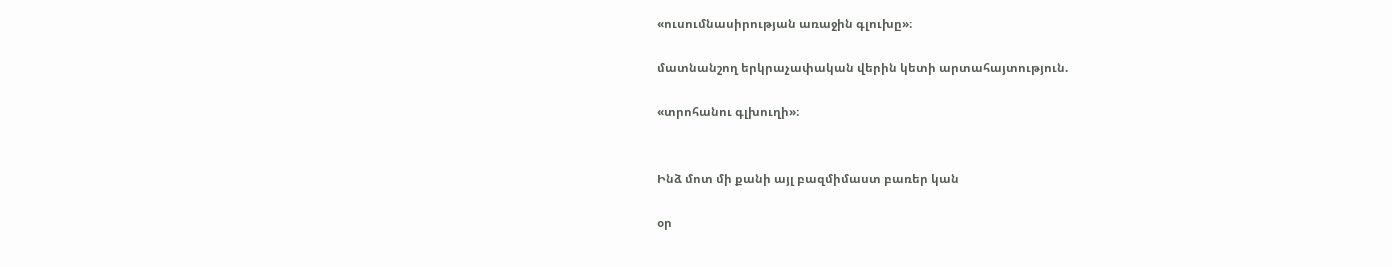«ուսումնասիրության առաջին գլուխը»։

մատնանշող երկրաչափական վերին կետի արտահայտություն.

«տրոհանու գլխուղի»։


Ինձ մոտ մի քանի այլ բազմիմաստ բառեր կան

օր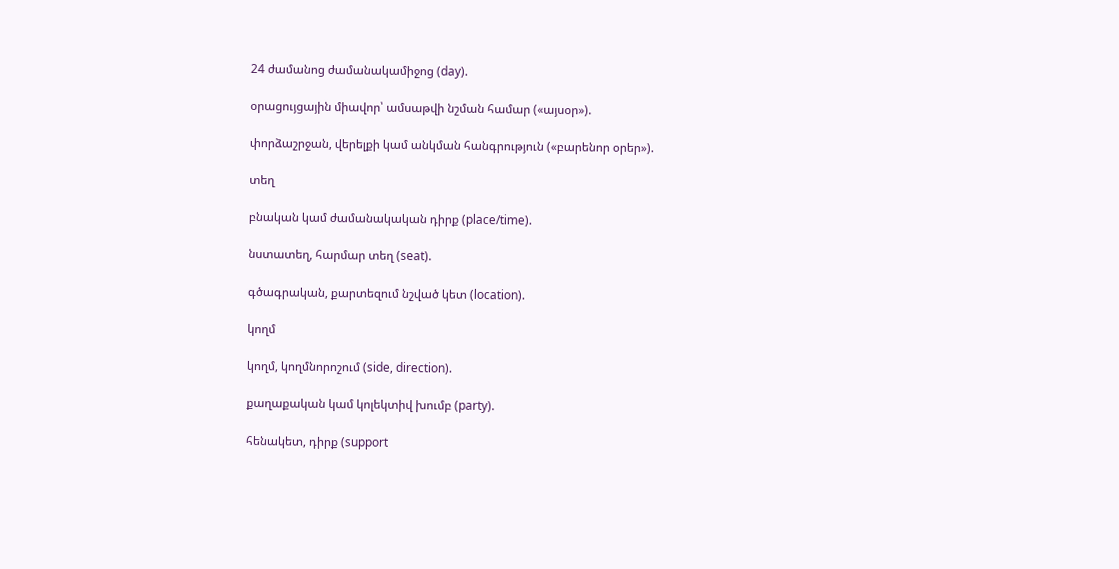24 ժամանոց ժամանակամիջոց (day).

օրացույցային միավոր՝ ամսաթվի նշման համար («այսօր»).

փորձաշրջան, վերելքի կամ անկման հանգրություն («բարենոր օրեր»).

տեղ

բնական կամ ժամանակական դիրք (place/time).

նստատեղ, հարմար տեղ (seat).

գծագրական, քարտեզում նշված կետ (location).

կողմ

կողմ, կողմնորոշում (side, direction).

քաղաքական կամ կոլեկտիվ խումբ (party).

հենակետ, դիրք (support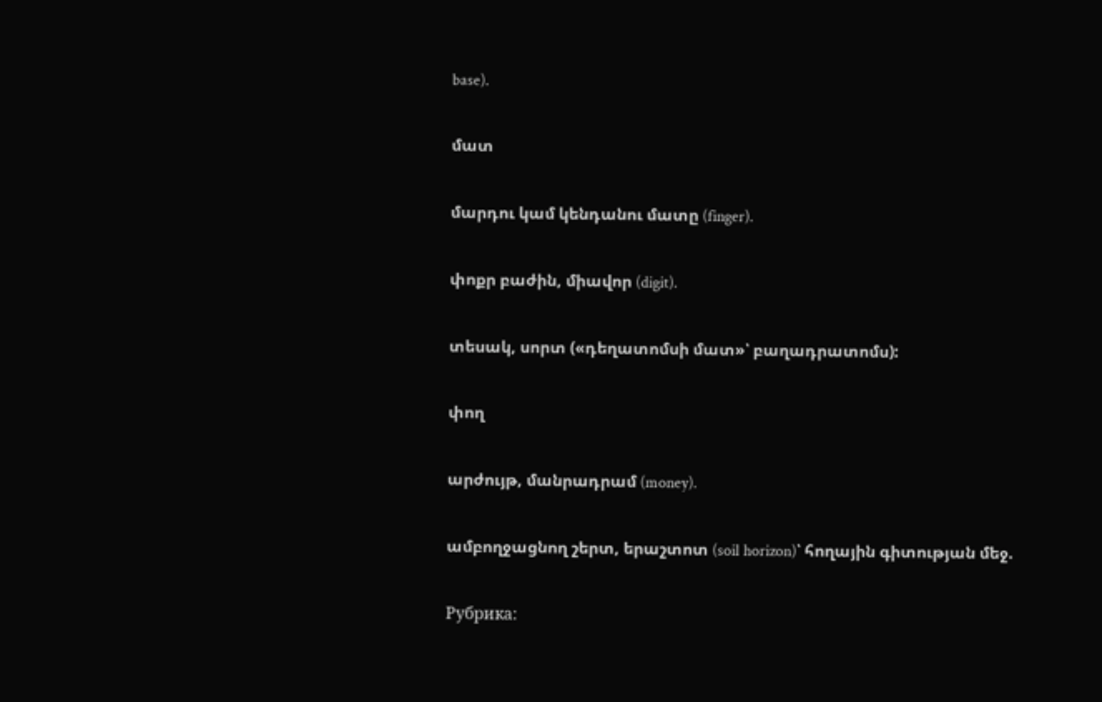base).

մատ

մարդու կամ կենդանու մատը (finger).

փոքր բաժին, միավոր (digit).

տեսակ, սորտ («դեղատոմսի մատ»՝ բաղադրատոմս):

փող

արժույթ, մանրադրամ (money).

ամբողջացնող շերտ, երաշտոտ (soil horizon)՝ հողային գիտության մեջ.

Рубрика: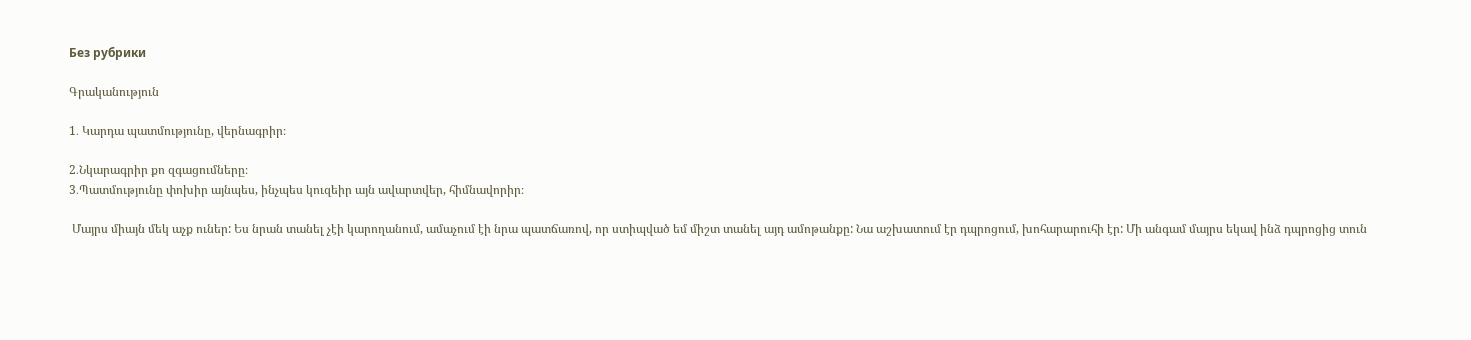Без рубрики

Գրականություն

1․ Կարդա պատմությունը, վերնագրիր։

2․Նկարագրիր քո զգացումները։
3․Պատմությունը փոխիր այնպես, ինչպես կուզեիր այն ավարտվեր, հիմնավորիր։

 Մայրս միայն մեկ աչք ուներ: Ես նրան տանել չէի կարողանում, ամաչում էի նրա պատճառով, որ ստիպված եմ միշտ տանել այդ ամոթանքը: Նա աշխատում էր դպրոցում, խոհարարուհի էր: Մի անգամ մայրս եկավ ինձ դպրոցից տուն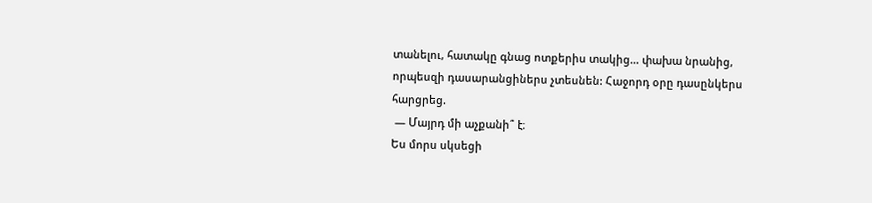տանելու, հատակը գնաց ոտքերիս տակից… փախա նրանից, որպեսզի դասարանցիներս չտեսնեն: Հաջորդ օրը դասընկերս հարցրեց.
 — Մայրդ մի աչքանի՞ է։
Ես մորս սկսեցի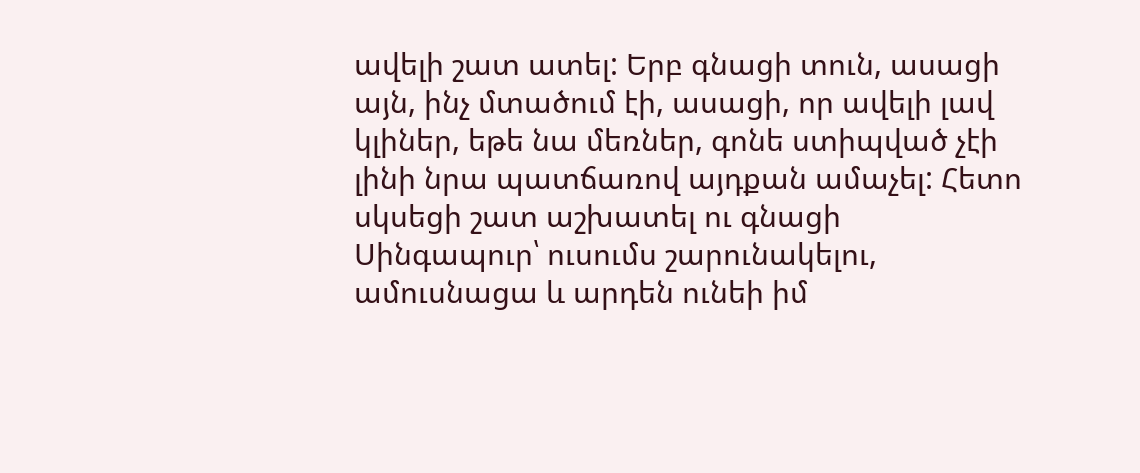ավելի շատ ատել: Երբ գնացի տուն, ասացի այն, ինչ մտածում էի, ասացի, որ ավելի լավ կլիներ, եթե նա մեռներ, գոնե ստիպված չէի լինի նրա պատճառով այդքան ամաչել: Հետո սկսեցի շատ աշխատել ու գնացի Սինգապուր՝ ուսումս շարունակելու, ամուսնացա և արդեն ունեի իմ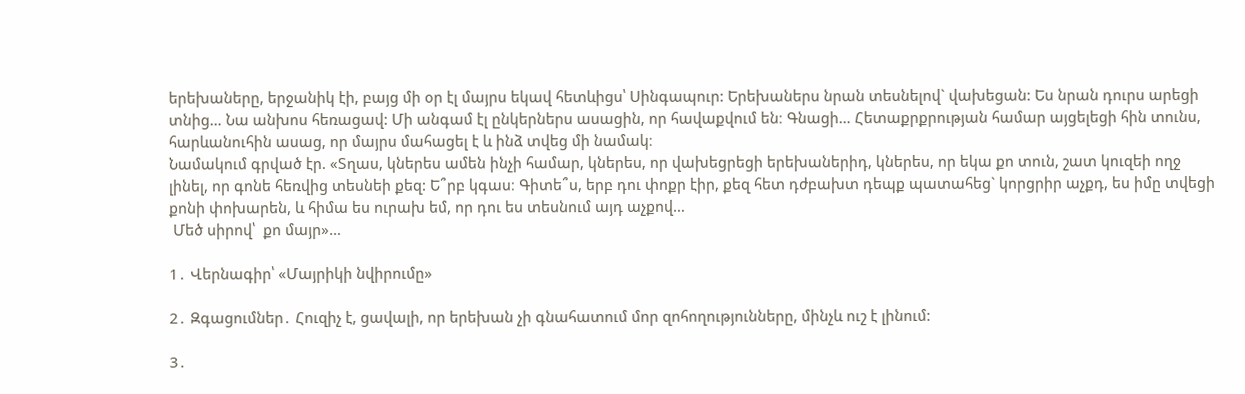երեխաները, երջանիկ էի, բայց մի օր էլ մայրս եկավ հետևիցս՝ Սինգապուր: Երեխաներս նրան տեսնելով` վախեցան: Ես նրան դուրս արեցի տնից… Նա անխոս հեռացավ: Մի անգամ էլ ընկերներս ասացին, որ հավաքվում են։ Գնացի… Հետաքրքրության համար այցելեցի հին տունս, հարևանուհին ասաց, որ մայրս մահացել է և ինձ տվեց մի նամակ։
Նամակում գրված էր. «Տղաս, կներես ամեն ինչի համար, կներես, որ վախեցրեցի երեխաներիդ, կներես, որ եկա քո տուն, շատ կուզեի ողջ լինել, որ գոնե հեռվից տեսնեի քեզ: Ե՞րբ կգաս։ Գիտե՞ս, երբ դու փոքր էիր, քեզ հետ դժբախտ դեպք պատահեց` կորցրիր աչքդ, ես իմը տվեցի քոնի փոխարեն, և հիմա ես ուրախ եմ, որ դու ես տեսնում այդ աչքով…
 Մեծ սիրով՝  քո մայր»…

1․ Վերնագիր՝ «Մայրիկի նվիրումը»

2․ Զգացումներ․ Հուզիչ է, ցավալի, որ երեխան չի գնահատում մոր զոհողությունները, մինչև ուշ է լինում:

3․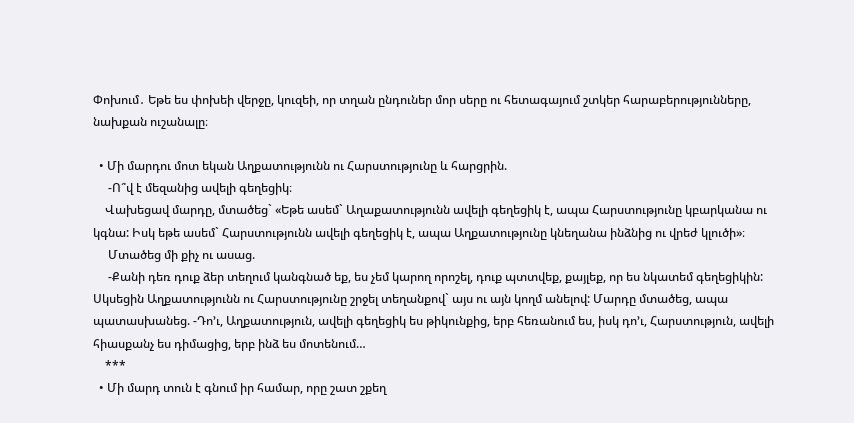Փոխում․ Եթե ես փոխեի վերջը, կուզեի, որ տղան ընդուներ մոր սերը ու հետագայում շտկեր հարաբերությունները, նախքան ուշանալը։

  • Մի մարդու մոտ եկան Աղքատությունն ու Հարստությունը և հարցրին.
     -Ո՞վ է մեզանից ավելի գեղեցիկ։
    Վախեցավ մարդը, մտածեց` «Եթե ասեմ` Աղաքատությունն ավելի գեղեցիկ է, ապա Հարստությունը կբարկանա ու կգնա: Իսկ եթե ասեմ` Հարստությունն ավելի գեղեցիկ է, ապա Աղքատությունը կնեղանա ինձնից ու վրեժ կլուծի»։
     Մտածեց մի քիչ ու ասաց.
     -Քանի դեռ դուք ձեր տեղում կանգնած եք, ես չեմ կարող որոշել, դուք պտտվեք, քայլեք, որ ես նկատեմ գեղեցիկին: Սկսեցին Աղքատությունն ու Հարստությունը շրջել տեղանքով` այս ու այն կողմ անելով: Մարդը մտածեց, ապա պատասխանեց. -Դո’ւ, Աղքատություն, ավելի գեղեցիկ ես թիկունքից, երբ հեռանում ես, իսկ դո’ւ, Հարստություն, ավելի հիասքանչ ես դիմացից, երբ ինձ ես մոտենում…
    ***
  • Մի մարդ տուն է գնում իր համար, որը շատ շքեղ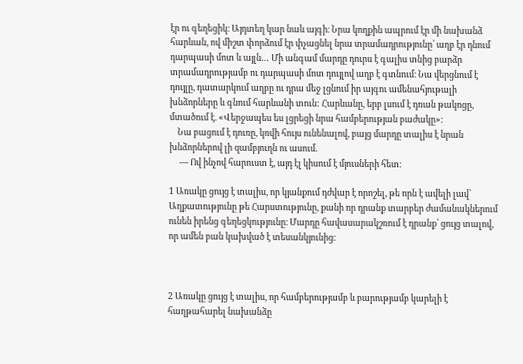էր ու գեղեցիկ։ Այդտեղ կար նաև այգի։ Նրա կողքին ապրում էր մի նախանձ հարևան, ով միշտ փորձում էր փչացնել նրա տրամադրությունը՝ աղբ էր դնում դարպասի մոտ և այլն… Մի անգամ մարդը դուրս է գալիս տնից բարձր տրամադրությամբ ու դարպասի մոտ դույլով աղբ է գտնում։ Նա վերցնում է դույլը, դատարկում աղբը ու դրա մեջ լցնում իր այգու ամենահյութալի խնձորները և գնում հարևանի տուն: Հարևանը, երբ լսում է դռան թակոցը, մտածում է. «Վերջապես ես լցրեցի նրա համբերության բաժակը»։
    Նա բացում է դուռը, կռվի հույս ունենալով, բայց մարդը տալիս է նրան խնձորներով լի զամբյուղն ու ասում.
     — Ով ինչով հարուստ է, այդ էլ կիսում է մյուսների հետ։

1 Առակը ցույց է տալիս, որ կյանքում դժվար է որոշել, թե որն է ավելի լավ՝ Աղքատությունը թե Հարստությունը, քանի որ դրանք տարբեր ժամանակներում ունեն իրենց գեղեցկությունը։ Մարդը հավասարակշռում է դրանք՝ ցույց տալով, որ ամեն բան կախված է տեսանկյունից։



2 Առակը ցույց է տալիս, որ համբերությամբ և բարությամբ կարելի է հաղթահարել նախանձը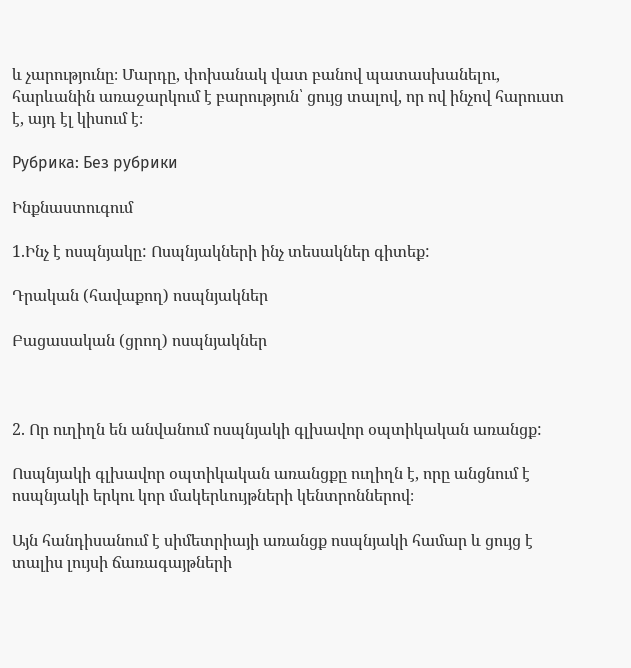և չարությունը։ Մարդը, փոխանակ վատ բանով պատասխանելու, հարևանին առաջարկում է բարություն՝ ցույց տալով, որ ով ինչով հարուստ է, այդ էլ կիսում է։

Рубрика: Без рубрики

Ինքնաստուգում

1.Ինչ է ոսպնյակը: Ոսպնյակների ինչ տեսակներ գիտեք:

Դրական (հավաքող) ոսպնյակներ

Բացասական (ցրող) ոսպնյակներ



2. Որ ուղիղն են անվանում ոսպնյակի գլխավոր օպտիկական առանցք:

Ոսպնյակի գլխավոր օպտիկական առանցքը ուղիղն է, որը անցնում է ոսպնյակի երկու կոր մակերևույթների կենտրոններով։

Այն հանդիսանում է սիմետրիայի առանցք ոսպնյակի համար և ցույց է տալիս լույսի ճառագայթների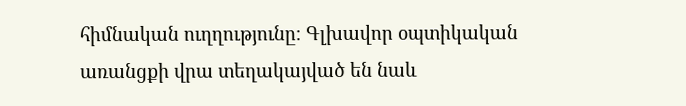հիմնական ուղղությունը։ Գլխավոր օպտիկական առանցքի վրա տեղակայված են նաև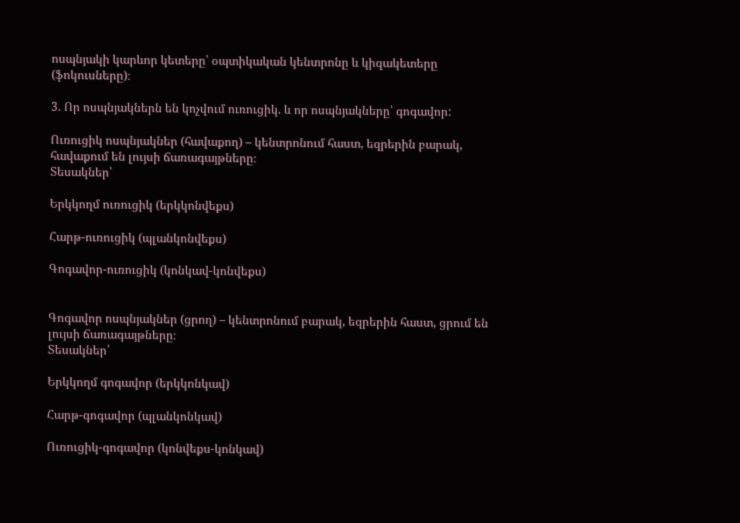ոսպնյակի կարևոր կետերը՝ օպտիկական կենտրոնը և կիզակետերը (ֆոկուսները)։

3. Որ ոսպնյակներն են կոչվում ուռուցիկ. և որ ոսպնյակները՝ գոգավոր:

Ուռուցիկ ոսպնյակներ (հավաքող) – կենտրոնում հաստ, եզրերին բարակ, հավաքում են լույսի ճառագայթները։
Տեսակներ՝

Երկկողմ ուռուցիկ (երկկոնվեքս)

Հարթ-ուռուցիկ (պլանկոնվեքս)

Գոգավոր-ուռուցիկ (կոնկավ-կոնվեքս)


Գոգավոր ոսպնյակներ (ցրող) – կենտրոնում բարակ, եզրերին հաստ, ցրում են լույսի ճառագայթները։
Տեսակներ՝

Երկկողմ գոգավոր (երկկոնկավ)

Հարթ-գոգավոր (պլանկոնկավ)

Ուռուցիկ-գոգավոր (կոնվեքս-կոնկավ)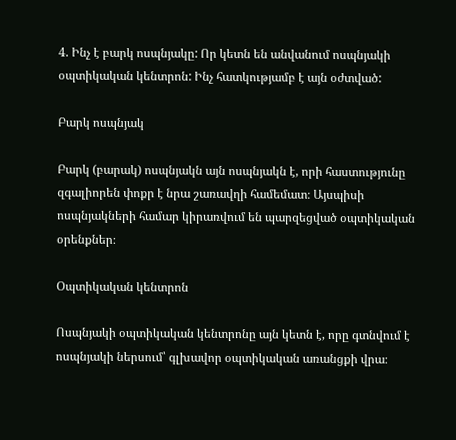4. Ինչ է բարկ ոսպնյակը: Որ կետն են անվանում ոսպնյակի օպտիկական կենտրոն: Ինչ հատկությամբ է այն օժտված:

Բարկ ոսպնյակ

Բարկ (բարակ) ոսպնյակն այն ոսպնյակն է, որի հաստությունը զգալիորեն փոքր է նրա շառավղի համեմատ։ Այսպիսի ոսպնյակների համար կիրառվում են պարզեցված օպտիկական օրենքներ։

Օպտիկական կենտրոն

Ոսպնյակի օպտիկական կենտրոնը այն կետն է, որը գտնվում է ոսպնյակի ներսում՝ գլխավոր օպտիկական առանցքի վրա։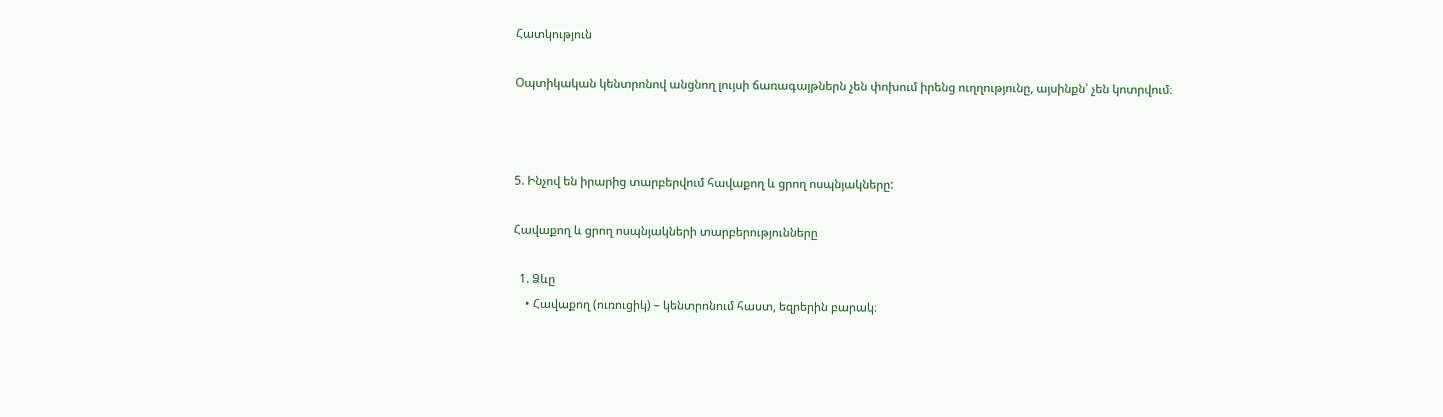Հատկություն

Օպտիկական կենտրոնով անցնող լույսի ճառագայթներն չեն փոխում իրենց ուղղությունը, այսինքն՝ չեն կոտրվում։



5. Ինչով են իրարից տարբերվում հավաքող և ցրող ոսպնյակները:

Հավաքող և ցրող ոսպնյակների տարբերությունները

  1. Ձևը
    • Հավաքող (ուռուցիկ) – կենտրոնում հաստ, եզրերին բարակ։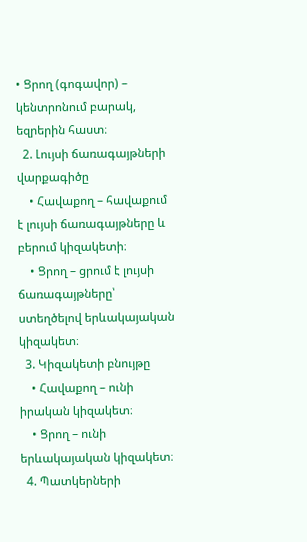• Ցրող (գոգավոր) – կենտրոնում բարակ, եզրերին հաստ։
  2. Լույսի ճառագայթների վարքագիծը
    • Հավաքող – հավաքում է լույսի ճառագայթները և բերում կիզակետի։
    • Ցրող – ցրում է լույսի ճառագայթները՝ ստեղծելով երևակայական կիզակետ։
  3. Կիզակետի բնույթը
    • Հավաքող – ունի իրական կիզակետ։
    • Ցրող – ունի երևակայական կիզակետ։
  4. Պատկերների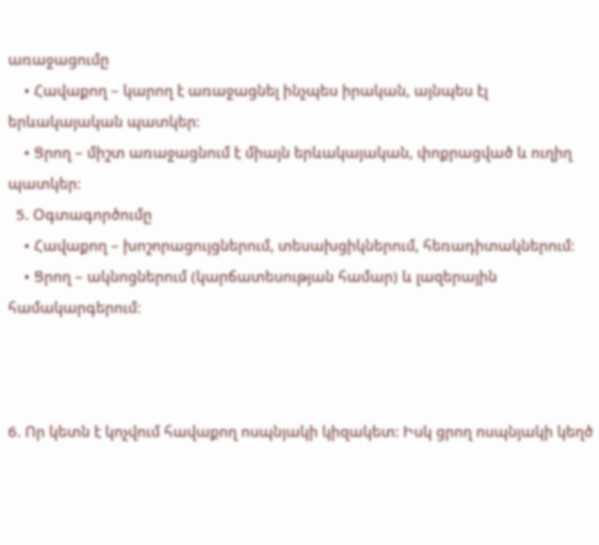առաջացումը
    • Հավաքող – կարող է առաջացնել ինչպես իրական, այնպես էլ երևակայական պատկեր։
    • Ցրող – միշտ առաջացնում է միայն երևակայական, փոքրացված և ուղիղ պատկեր։
  5. Օգտագործումը
    • Հավաքող – խոշորացույցներում, տեսախցիկներում, հեռադիտակներում։
    • Ցրող – ակնոցներում (կարճատեսության համար) և լազերային համակարգերում։



6. Որ կետն է կոչվում հավաքող ոսպնյակի կիզակետ: Իսկ ցրող ոսպնյակի կեղծ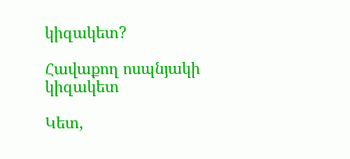կիզակետ?

Հավաքող ոսպնյակի կիզակետ

Կետ,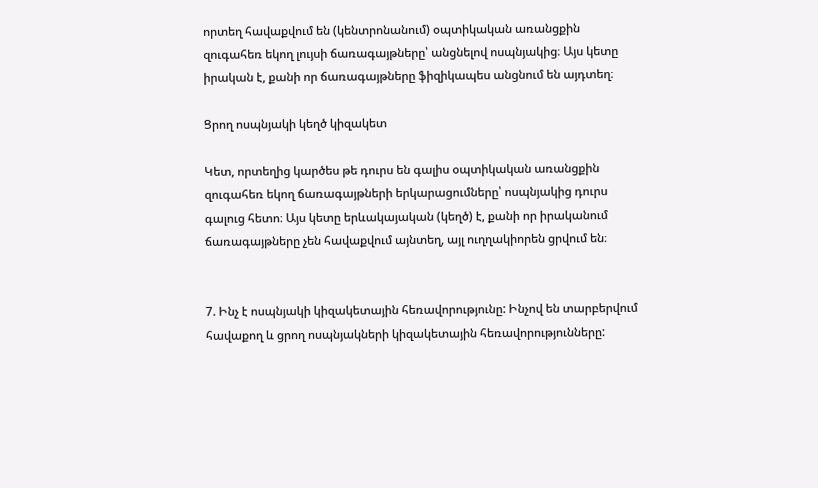որտեղ հավաքվում են (կենտրոնանում) օպտիկական առանցքին զուգահեռ եկող լույսի ճառագայթները՝ անցնելով ոսպնյակից։ Այս կետը իրական է, քանի որ ճառագայթները ֆիզիկապես անցնում են այդտեղ։

Ցրող ոսպնյակի կեղծ կիզակետ

Կետ, որտեղից կարծես թե դուրս են գալիս օպտիկական առանցքին զուգահեռ եկող ճառագայթների երկարացումները՝ ոսպնյակից դուրս գալուց հետո։ Այս կետը երևակայական (կեղծ) է, քանի որ իրականում ճառագայթները չեն հավաքվում այնտեղ, այլ ուղղակիորեն ցրվում են։


7. Ինչ է ոսպնյակի կիզակետային հեռավորությունը: Ինչով են տարբերվում հավաքող և ցրող ոսպնյակների կիզակետային հեռավորությունները: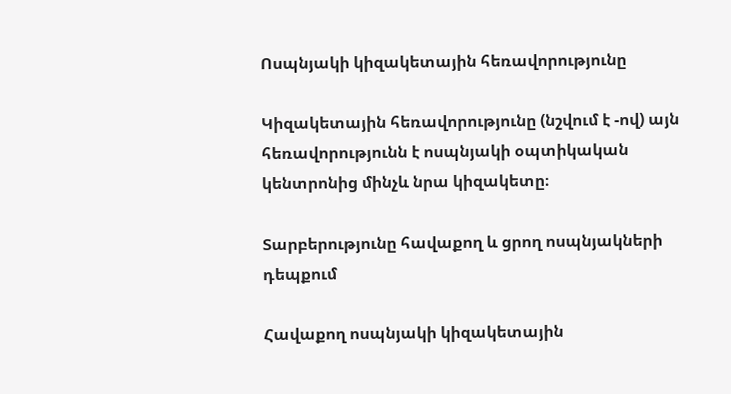Ոսպնյակի կիզակետային հեռավորությունը

Կիզակետային հեռավորությունը (նշվում է -ով) այն հեռավորությունն է ոսպնյակի օպտիկական կենտրոնից մինչև նրա կիզակետը։

Տարբերությունը հավաքող և ցրող ոսպնյակների դեպքում

Հավաքող ոսպնյակի կիզակետային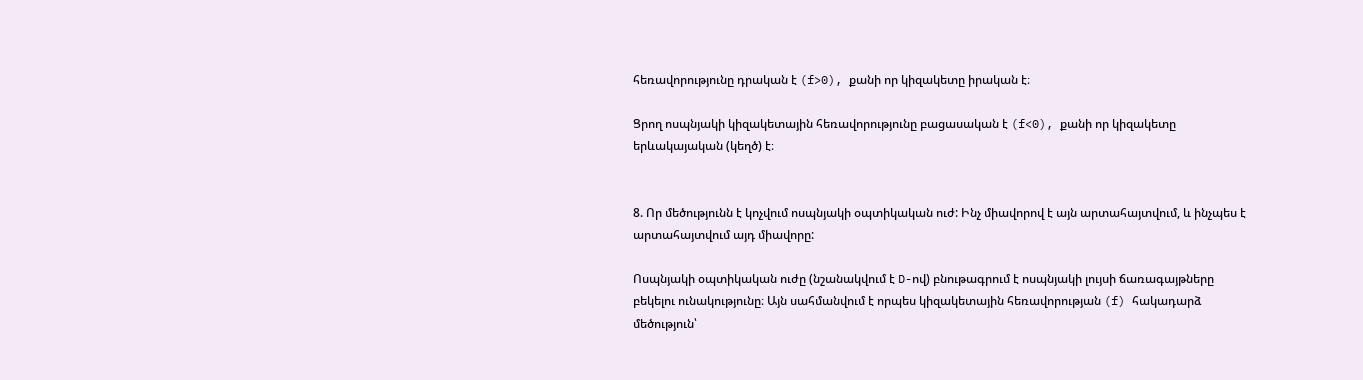հեռավորությունը դրական է (f>0), քանի որ կիզակետը իրական է։

Ցրող ոսպնյակի կիզակետային հեռավորությունը բացասական է (f<0), քանի որ կիզակետը երևակայական (կեղծ) է։


8. Որ մեծությունն է կոչվում ոսպնյակի օպտիկական ուժ: Ինչ միավորով է այն արտահայտվում, և ինչպես է արտահայտվում այդ միավորը:

Ոսպնյակի օպտիկական ուժը (նշանակվում է D-ով) բնութագրում է ոսպնյակի լույսի ճառագայթները բեկելու ունակությունը։ Այն սահմանվում է որպես կիզակետային հեռավորության (f) հակադարձ մեծություն՝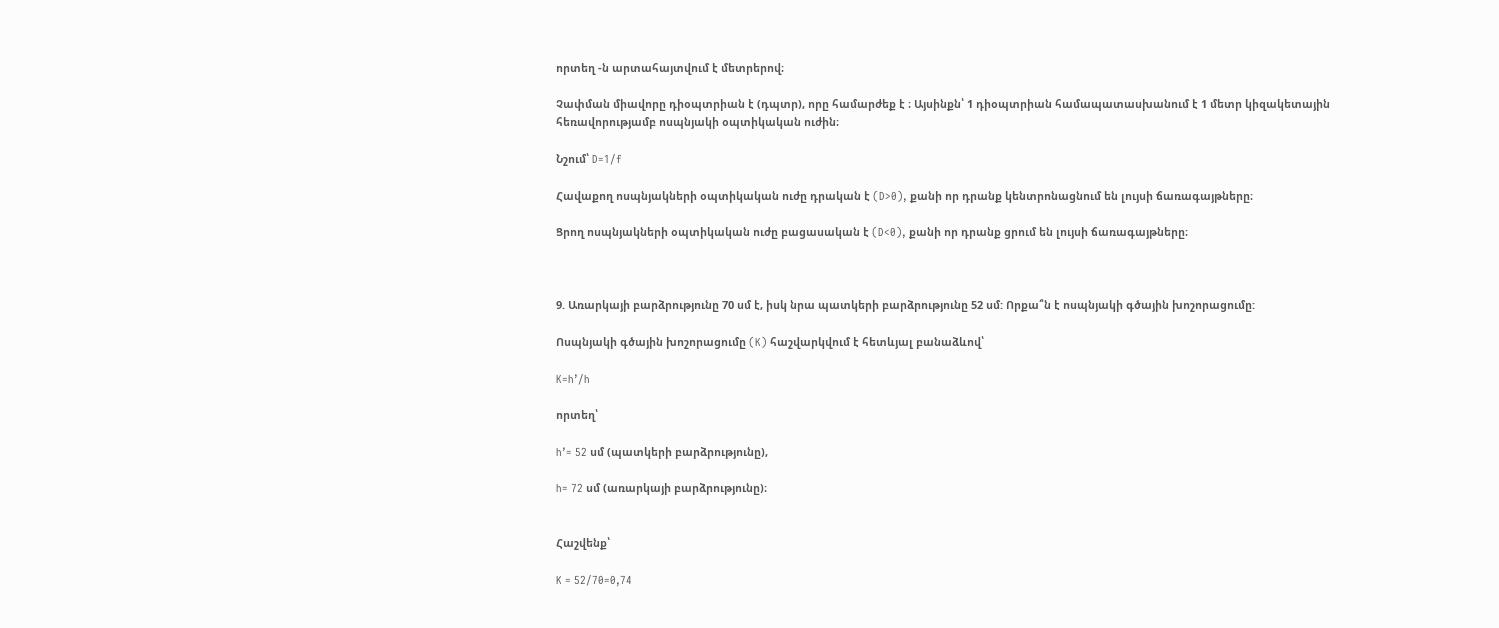որտեղ -ն արտահայտվում է մետրերով։

Չափման միավորը դիօպտրիան է (դպտր), որը համարժեք է ։ Այսինքն՝ 1 դիօպտրիան համապատասխանում է 1 մետր կիզակետային հեռավորությամբ ոսպնյակի օպտիկական ուժին։

Նշում՝ D=1/f

Հավաքող ոսպնյակների օպտիկական ուժը դրական է (D>0), քանի որ դրանք կենտրոնացնում են լույսի ճառագայթները։

Ցրող ոսպնյակների օպտիկական ուժը բացասական է (D<0), քանի որ դրանք ցրում են լույսի ճառագայթները։



9. Առարկայի բարձրությունը 70 սմ է, իսկ նրա պատկերի բարձրությունը 52 սմ: Որքա՞ն է ոսպնյակի գծային խոշորացումը:

Ոսպնյակի գծային խոշորացումը (K) հաշվարկվում է հետևյալ բանաձևով՝

K=h’/h

որտեղ՝

h’= 52 սմ (պատկերի բարձրությունը),

h= 72 սմ (առարկայի բարձրությունը)։


Հաշվենք՝

K = 52/70=0,74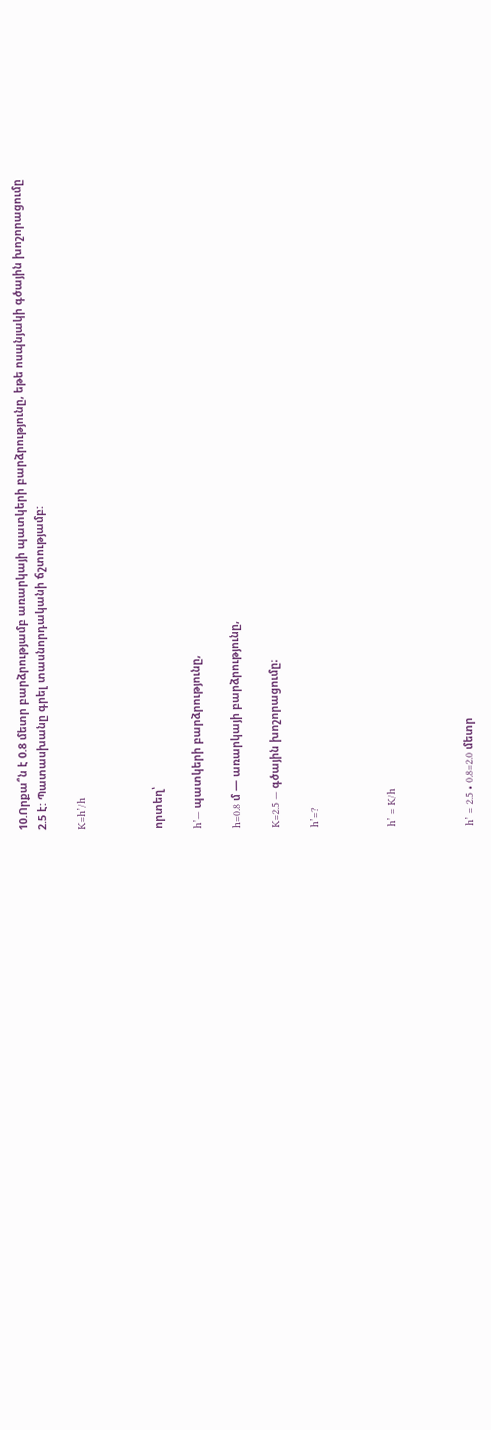10.Որքա՞ն է 0.8 մետր բարձրությամբ առարկայի պատկերի բարձրությունը, եթե ոսպնյակի գծային խոշորացումը 2.5 է: Պատասխանը գրել տասնորդականի ճշտությամբ:

K=h’/h



որտեղ՝

h’— պատկերի բարձրությունը,

h=0.8 մ — առարկայի բարձրությունը,

K=2.5 — գծային խոշորացումը։

h’=?



h’ = K/h



h’ = 2.5 • 0.8=2.0 մետր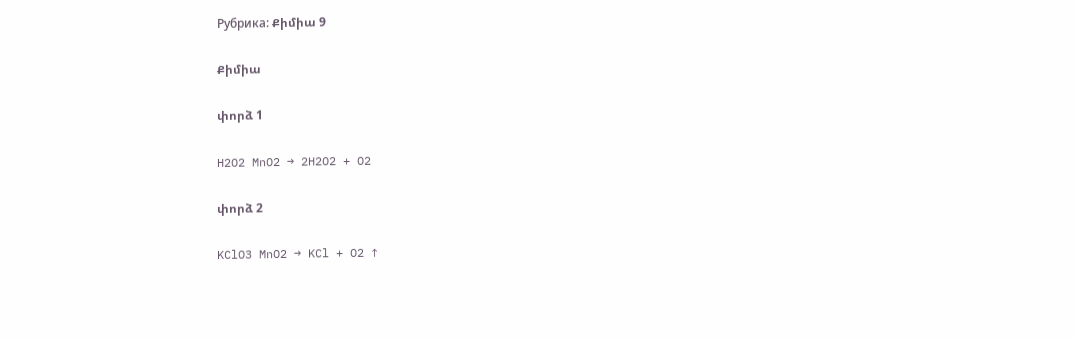Рубрика: Քիմիա 9

Քիմիա

փորձ 1

H2O2 MnO2 → 2H2O2 + O2

փորձ 2

KClO3 MnO2 → KCl + O2 ↑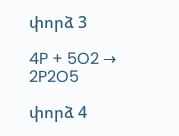փորձ 3

4P + 5O2 → 2P2O5

փորձ 4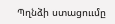Պղնձի ստացոււմը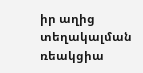իր աղից տեղակալման ռեակցիա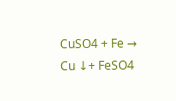CuSO4 + Fe → Cu ↓+ FeSO4